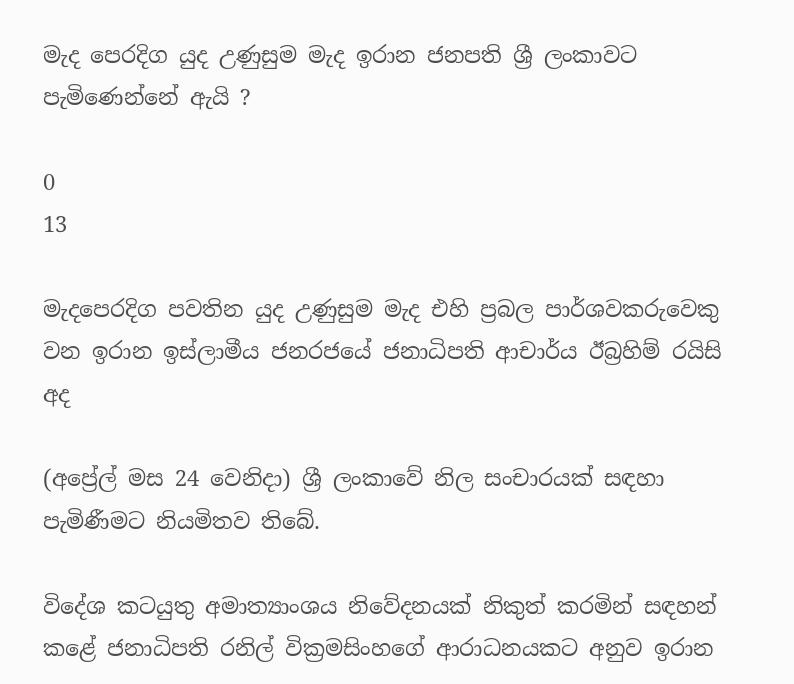මැද පෙරදිග යුද උණුසුම මැද ඉරාන ජනපති ශ්‍රී ලංකාවට පැමිණෙන්නේ ඇයි ?

0
13

මැදපෙරදිග පවතින යුද උණුසුම මැද එහි ප්‍රබල පාර්ශවකරුවෙකු වන ඉරාන ඉස්ලාමීය ජනරජයේ ජනාධිපති ආචාර්ය ඊබ්‍රහිම් රයිසි අද

(අප්‍රේල් මස 24 වෙනිදා) ශ්‍රී ලංකාවේ නිල සංචාරයක් සඳහා පැමිණීමට නියමිතව තිබේ.

විදේශ කටයුතු අමාත්‍යාංශය නිවේදනයක් නිකුත් කරමින් සඳහන් කළේ ජනාධිපති රනිල් වික්‍රමසිංහගේ ආරාධනයකට අනුව ඉරාන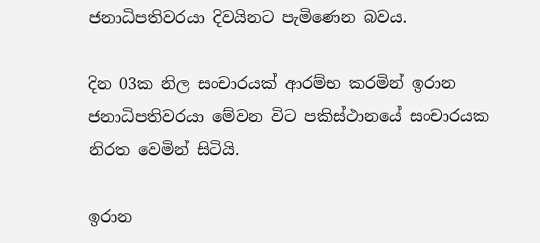ජනාධිපතිවරයා දිවයිනට පැමිණෙන බවය.

දින 03ක නිල සංචාරයක් ආරම්භ කරමින් ඉරාන ජනාධිපතිවරයා මේවන විට පකිස්ථානයේ සංචාරයක නිරත වෙමින් සිටියි.

ඉරාන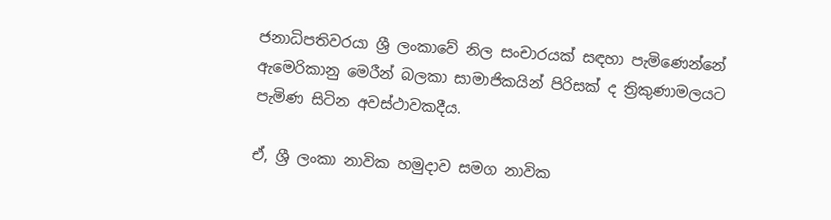ජනාධිපතිවරයා ශ්‍රී ලංකාවේ නිල සංචාරයක් සඳහා පැමිණෙන්නේ ඇමෙරිකානු මෙරීන් බලකා සාමාජිකයින් පිරිසක් ද ත්‍රිකුණාමලයට පැමිණ සිටින අවස්ථාවකදීය.

ඒ, ශ්‍රී ලංකා නාවික හමුදාව සමග නාවික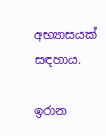අභ්‍යාසයක් සඳහාය.

ඉරාන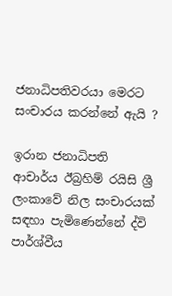ජනාධිපතිවරයා මෙරට සංචාරය කරන්නේ ඇයි ?

ඉරාන ජනාධිපති ආචාර්ය ඊබ්‍රහිම් රයිසි ශ්‍රී ලංකාවේ නිල සංචාරයක් සඳහා පැමිණෙන්නේ ද්වි පාර්ශ්වීය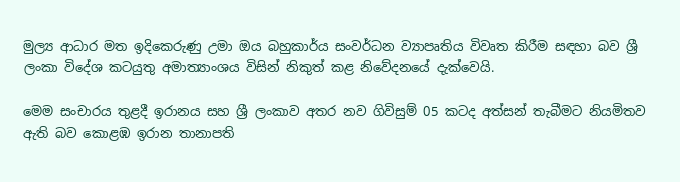මුල්‍ය ආධාර මත ඉදිකෙරුණු උමා ඔය බහුකාර්ය සංවර්ධන ව්‍යාපෘතිය විවෘත කිරීම සඳහා බව ශ්‍රී ලංකා විදේශ කටයුතු අමාත්‍යාංශය විසින් නිකුත් කළ නිවේදනයේ දැක්වෙයි.

මෙම සංචාරය තුළදී ඉරානය සහ ශ්‍රී ලංකාව අතර නව ගිවිසුම් 05 කටද අත්සන් තැබීමට නියමිතව ඇති බව කොළඹ ඉරාන තානාපති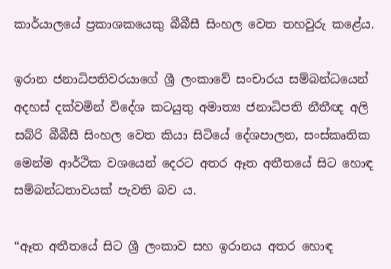කාර්යාලයේ ප්‍රකාශකයෙකු බීබීසී සිංහල වෙත තහවුරු කළේය.

ඉරාන ජනාධිපතිවරයාගේ ශ්‍රී ලංකාවේ සංචාරය සම්බන්ධයෙන් අදහස් දක්වමින් විදේශ කටයුතු අමාත්‍ය ජනාධිපති නීතීඥ අලි සබ්රි බීබීසී සිංහල වෙත කියා සිටියේ දේශපාලන, සංස්කෘතික මෙන්ම ආර්ථික වශයෙන් දෙරට අතර ඈත අතීතයේ සිට හොඳ සම්බන්ධතාවයක් පැවති බව ය.

“ඈත අතීතයේ සිට ශ්‍රී ලංකාව සහ ඉරානය අතර හොඳ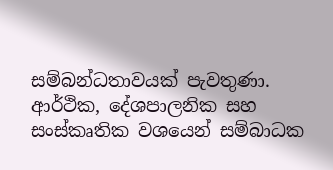සම්බන්ධතාවයක් පැවතුණා. ආර්ථික, දේශපාලනික සහ සංස්කෘතික වශයෙන් සම්බාධක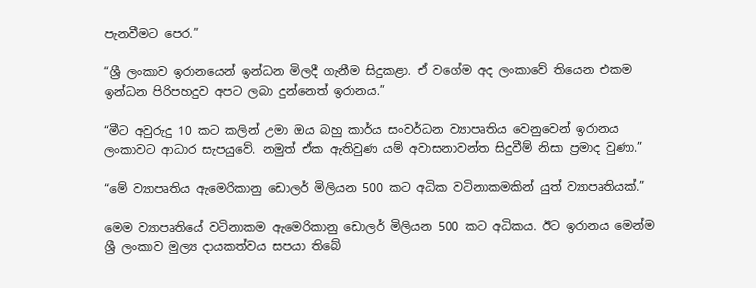පැනවීමට පෙර.”

“ශ්‍රී ලංකාව ඉරානයෙන් ඉන්ධන මිලදී ගැනීම සිදුකළා. ඒ වගේම අද ලංකාවේ තියෙන එකම ඉන්ධන පිරිපහදුව අපට ලබා දුන්නෙත් ඉරානය.”

“මීට අවුරුදු 10 කට කලින් උමා ඔය බහු කාර්ය සංවර්ධන ව්‍යාපෘතිය වෙනුවෙන් ඉරානය ලංකාවට ආධාර සැපයුවේ. නමුත් ඒක ඇතිවුණ යම් අවාසනාවන්ත සිදුවීම් නිසා ප්‍රමාද වුණා.”

“මේ ව්‍යාපෘතිය ඇමෙරිකානු ඩොලර් මිලියන 500 කට අධික වටිනාකමකින් යුත් ව්‍යාපෘතියක්.”

මෙම ව්‍යාපෘතියේ වටිනාකම ඇමෙරිකානු ඩොලර් මිලියන 500 කට අධිකය. ඊට ඉරානය මෙන්ම ශ්‍රී ලංකාව මුල්‍ය දායකත්වය සපයා තිබේ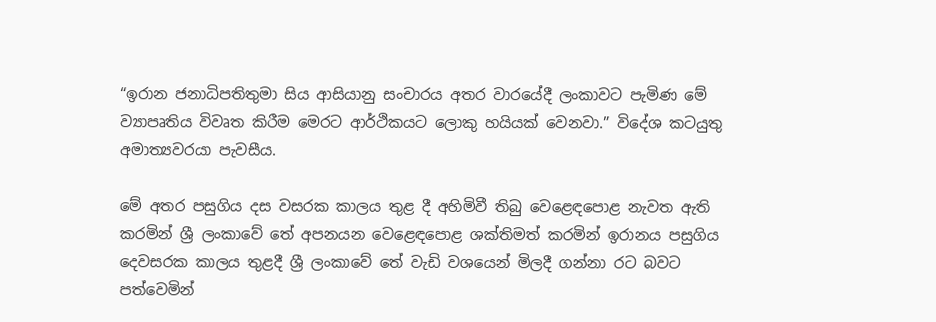“ඉරාන ජනාධිපතිතුමා සිය ආසියානු සංචාරය අතර වාරයේදී ලංකාවට පැමිණ මේ ව්‍යාපෘතිය විවෘත කිරීම මෙරට ආර්ථිකයට ලොකු හයියක් වෙනවා.” විදේශ කටයුතු අමාත්‍යවරයා පැවසීය.

මේ අතර පසුගිය දස වසරක කාලය තුළ දී අහිමිවී තිබු වෙළෙඳපොළ නැවත ඇති කරමින් ශ්‍රී ලංකාවේ තේ අපනයන වෙළෙඳපොළ ශක්තිමත් කරමින් ඉරානය පසුගිය දෙවසරක කාලය තුළදී ශ්‍රී ලංකාවේ තේ වැඩි වශයෙන් මිලදී ගන්නා රට බවට පත්වෙමින්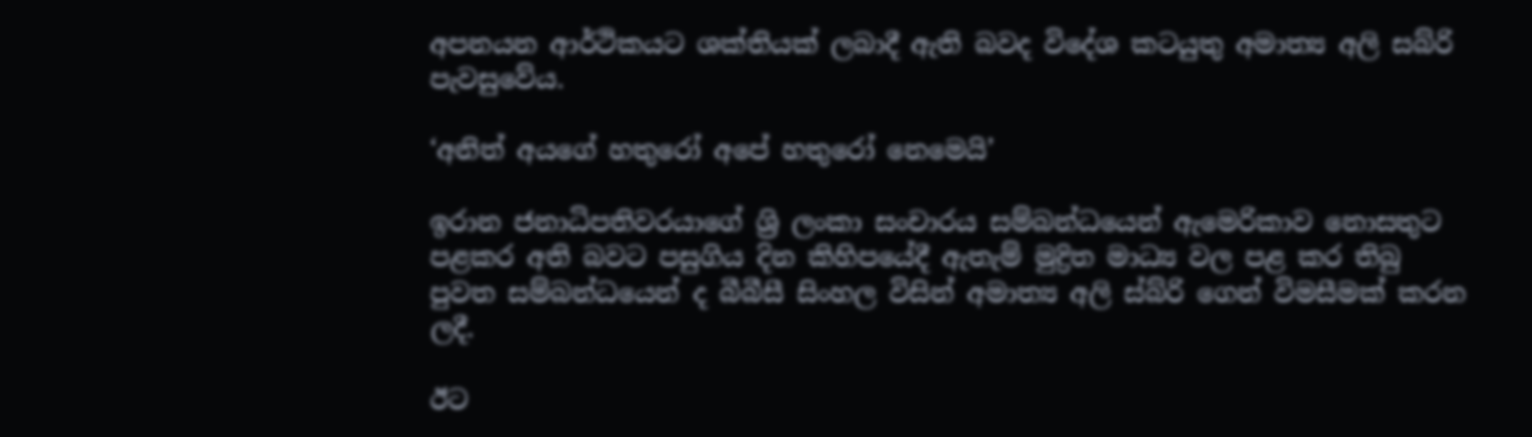අපනයන ආර්ථිකයට ශක්තියක් ලබාදී ඇති බවද විදේශ කටයුතු අමාත්‍ය අලි සබ්රි පැවසුවේය.

‘අනිත් අයගේ හතුරෝ අපේ හතුරෝ නෙමෙයි’

ඉරාන ජනාධිපතිවරයාගේ ශ්‍රි ලංකා සංචාරය සම්බන්ධයෙන් ඇමෙරිකාව නොසතුට පළකර අති බවට පසුගිය දින කිහිපයේදී ඇතැම් මුද්‍රිත මාධ්‍ය වල පළ කර තිබු පුවත සම්බන්ධයෙන් ද බීබීසී සිංහල විසින් අමාත්‍ය අලි ස්බ්රි ගෙන් විමසීමක් කරන ලදී.

ඊට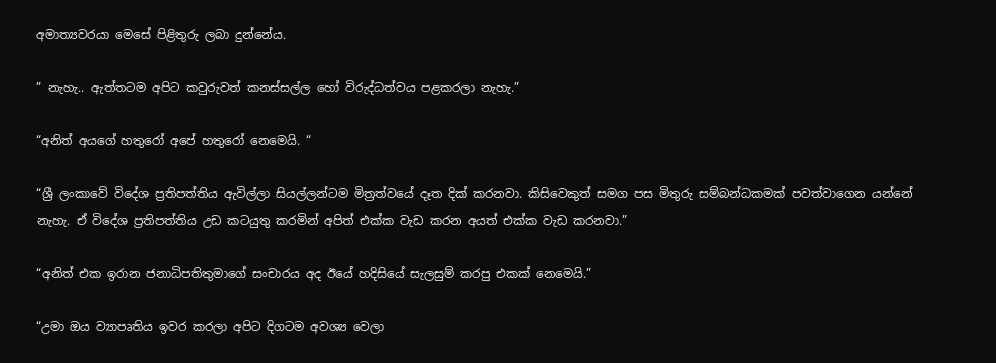අමාත්‍යවරයා මෙසේ පිළිතුරු ලබා දුන්නේය.

” නැහැ.. ඇත්තටම අපිට කවුරුවත් කනස්සල්ල හෝ විරුද්ධත්වය පළකරලා නැහැ.”

“අනිත් අයගේ හතුරෝ අපේ හතුරෝ නෙමෙයි. “

“ශ්‍රී ලංකාවේ විදේශ ප්‍රතිපත්තිය ඇවිල්ලා සියල්ලන්ටම මිත්‍රත්වයේ දෑත දික් කරනවා. කිසිවෙකුත් සමග පස මිතුරු සම්බන්ධකමක් පවත්වාගෙන යන්නේ නැහැ. ඒ විදේශ ප්‍රතිපත්තිය උඩ කටයුතු කරමින් අපිත් එක්ක වැඩ කරන අයත් එක්ක වැඩ කරනවා.”

“අනිත් එක ඉරාන ජනාධිපතිතුමාගේ සංචාරය අද ඊයේ හදිසියේ සැලසුම් කරපු එකක් නෙමෙයි.”

“උමා ඔය ව්‍යාපෘතිය ඉවර කරලා අපිට දිගටම අවශ්‍ය වෙලා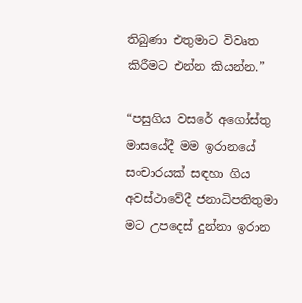තිබුණා එතුමාට විවෘත කිරීමට එන්න කියන්න.”

“පසුගිය වසරේ අගෝස්තු මාසයේදී මම ඉරානයේ සංචාරයක් සඳහා ගිය අවස්ථාවේදී ජනාධිපතිතුමා මට උපදෙස් දුන්නා ඉරාන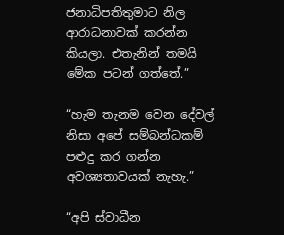ජනාධිපතිතුමාට නිල ආරාධනාවක් කරන්න කියලා. එතැනින් තමයි මේක පටන් ගත්තේ.”

“හැම තැනම වෙන දේවල් නිසා අපේ සම්බන්ධකම් පළුදු කර ගන්න අවශ්‍යතාවයක් නැහැ.”

“අපි ස්වාධීන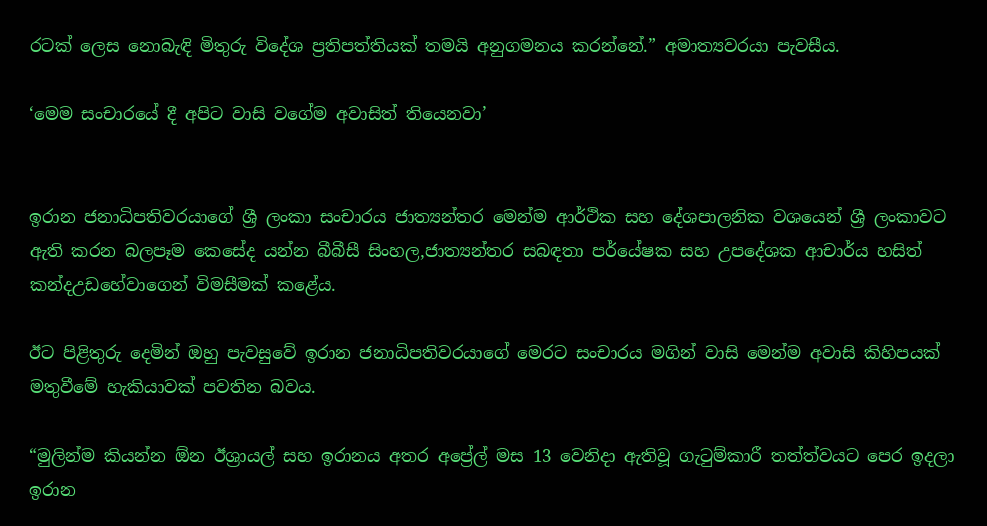රටක් ලෙස නොබැඳි මිතුරු විදේශ ප්‍රතිපත්තියක් තමයි අනුගමනය කරන්නේ.” අමාත්‍යවරයා පැවසීය.

‘මෙම සංචාරයේ දී අපිට වාසි වගේම අවාසිත් තියෙනවා’


ඉරාන ජනාධිපතිවරයාගේ ශ්‍රී ලංකා සංචාරය ජාත්‍යන්තර මෙන්ම ආර්ථික සහ දේශපාලනික වශයෙන් ශ්‍රී ලංකාවට ඇති කරන බලපෑම කෙසේද යන්න බීබීසී සිංහල,ජාත්‍යන්තර සබඳතා පර්යේෂක සහ උපදේශක ආචාර්ය හසිත් කන්දඋඩහේවාගෙන් විමසීමක් කළේය.

ඊට පිළිතුරු දෙමින් ඔහු පැවසුවේ ඉරාන ජනාධිපතිවරයාගේ මෙරට සංචාරය මගින් වාසි මෙන්ම අවාසි කිහිපයක් මතුවීමේ හැකියාවක් පවතින බවය.

“මුලින්ම කියන්න ඕන ඊශ්‍රායල් සහ ඉරානය අතර අප්‍රේල් මස 13 වෙනිදා ඇතිවූ ගැටුම්කාරී තත්ත්වයට පෙර ඉදලා ඉරාන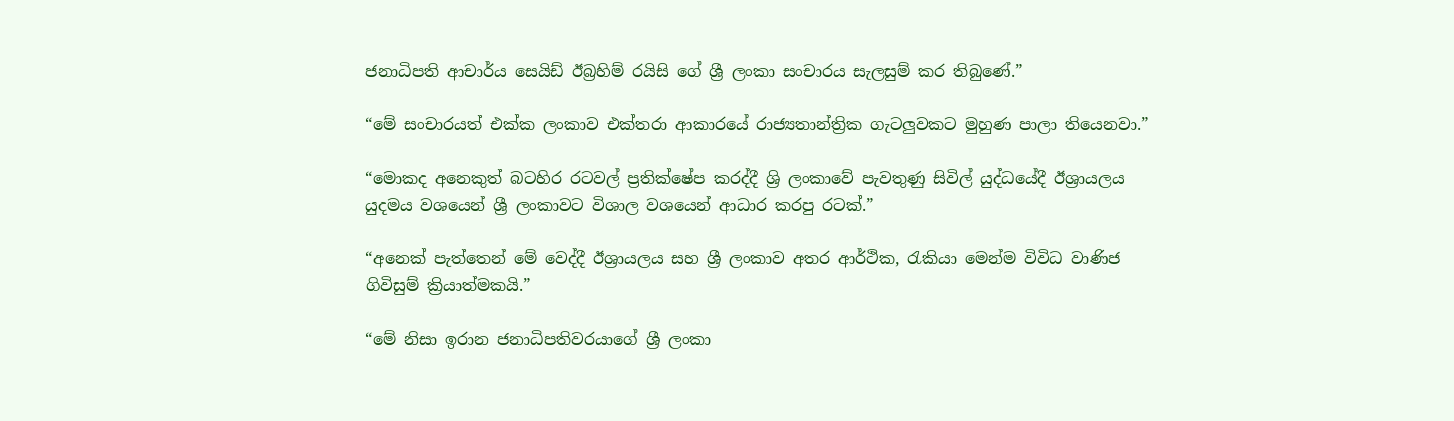ජනාධිපති ආචාර්ය සෙයිඩ් ඊබ්‍රහිම් රයිසි ගේ ශ්‍රී ලංකා සංචාරය සැලසුම් කර තිබුණේ.”

“මේ සංචාරයත් එක්ක ලංකාව එක්තරා ආකාරයේ රාජ්‍යතාන්ත්‍රික ගැටලුවකට මුහුණ පාලා තියෙනවා.”

“මොකද අනෙකුත් බටහිර රටවල් ප්‍රතික්ෂේප කරද්දී ශ්‍රි ලංකාවේ පැවතුණු සිවිල් යුද්ධයේදී ඊශ්‍රායලය යුදමය වශයෙන් ශ්‍රී ලංකාවට විශාල වශයෙන් ආධාර කරපු රටක්.”

“අනෙක් පැත්තෙන් මේ වෙද්දී ඊශ්‍රායලය සහ ශ්‍රී ලංකාව අතර ආර්ථික, රැකියා මෙන්ම විවිධ වාණිජ ගිවිසුම් ක්‍රියාත්මකයි.”

“මේ නිසා ඉරාන ජනාධිපතිවරයාගේ ශ්‍රී ලංකා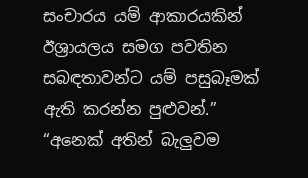සංචාරය යම් ආකාරයකින් ඊශ්‍රායලය සමග පවතින සබඳතාවන්ට යම් පසුබෑමක් ඇති කරන්න පුළුවන්.”
“අනෙක් අතින් බැලුවම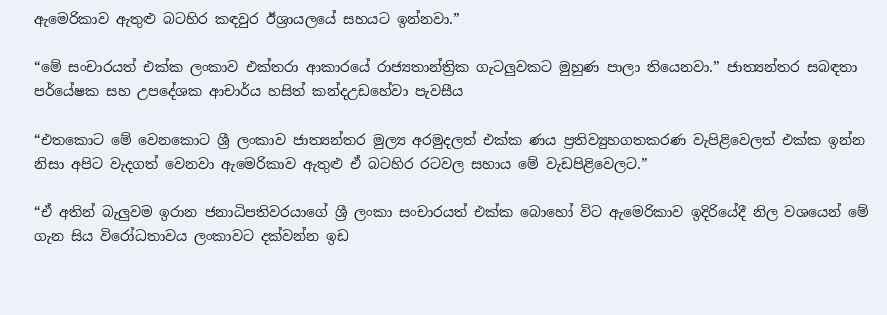ඇමෙරිකාව ඇතුළු බටහිර කඳවුර ඊශ්‍රායලයේ සහයට ඉන්නවා.”

“මේ සංචාරයත් එක්ක ලංකාව එක්තරා ආකාරයේ රාජ්‍යතාන්ත්‍රික ගැටලුවකට මුහුණ පාලා තියෙනවා.” ජාත්‍යන්තර සබඳතා පර්යේෂක සහ උපදේශක ආචාර්ය හසිත් කන්දඋඩහේවා පැවසීය

“එතකොට මේ වෙනකොට ශ්‍රී ලංකාව ජාත්‍යන්තර මුල්‍ය අරමුදලත් එක්ක ණය ප්‍රතිව්‍යුහගතකරණ වැපිළිවෙලත් එක්ක ඉන්න නිසා අපිට වැදගත් වෙනවා ඇමෙරිකාව ඇතුළු ඒ බටහිර රටවල සහාය මේ වැඩපිළිවෙලට.”

“ඒ අතින් බැලුවම ඉරාන ජනාධිපතිවරයාගේ ශ්‍රී ලංකා සංචාරයත් එක්ක බොහෝ විට ඇමෙරිකාව ඉදිරියේදී නිල වශයෙන් මේ ගැන සිය විරෝධතාවය ලංකාවට දක්වන්න ඉඩ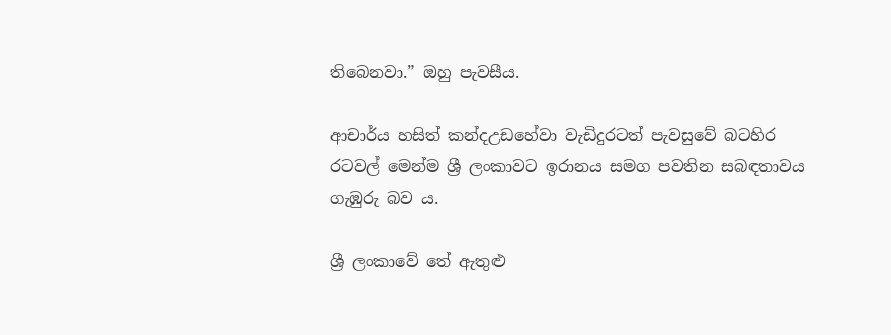තිබෙනවා.” ඔහු පැවසීය.

ආචාර්ය හසිත් කන්දඋඩහේවා වැඩිදුරටත් පැවසුවේ බටහිර රටවල් මෙන්ම ශ්‍රී ලංකාවට ඉරානය සමග පවතින සබඳතාවය ගැඹුරු බව ය.

ශ්‍රී ලංකාවේ තේ ඇතුළු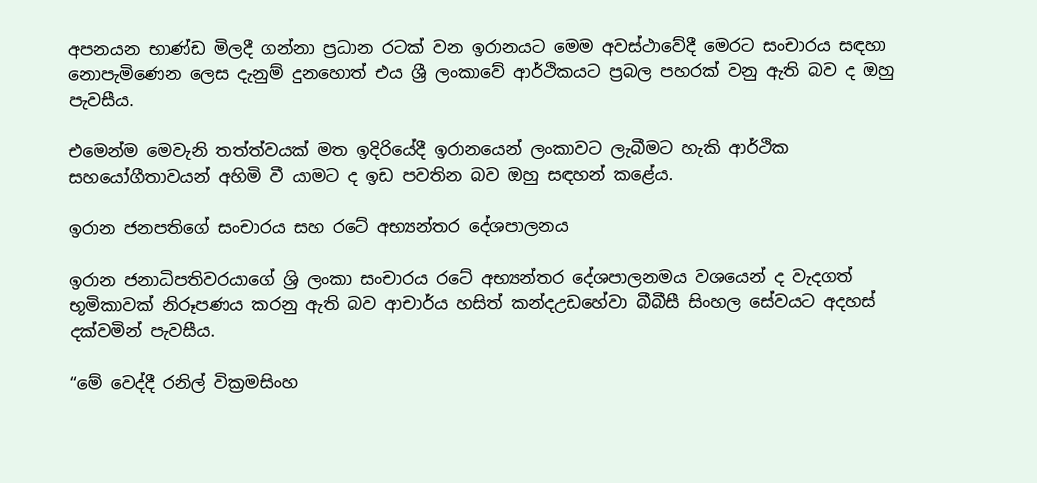අපනයන භාණ්ඩ මිලදී ගන්නා ප්‍රධාන රටක් වන ඉරානයට මෙම අවස්ථාවේදී මෙරට සංචාරය සඳහා නොපැමිණෙන ලෙස දැනුම් දුනහොත් එය ශ්‍රී ලංකාවේ ආර්ථිකයට ප්‍රබල පහරක් වනු ඇති බව ද ඔහු පැවසීය.

එමෙන්ම මෙවැනි තත්ත්වයක් මත ඉදිරියේදී ඉරානයෙන් ලංකාවට ලැබීමට හැකි ආර්ථික සහයෝගීතාවයන් අහිමි වී යාමට ද ඉඩ පවතින බව ඔහු සඳහන් කළේය.

ඉරාන ජනපතිගේ සංචාරය සහ රටේ අභ්‍යන්තර දේශපාලනය

ඉරාන ජනාධිපතිවරයාගේ ශ්‍රි ලංකා සංචාරය රටේ අභ්‍යන්තර දේශපාලනමය වශයෙන් ද වැදගත් භූමිකාවක් නිරූපණය කරනු ඇති බව ආචාර්ය හසිත් කන්දඋඩහේවා බීබීසී සිංහල සේවයට අදහස් දක්වමින් පැවසීය.

“මේ වෙද්දී රනිල් වික්‍රමසිංහ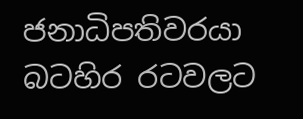ජනාධිපතිවරයා බටහිර රටවලට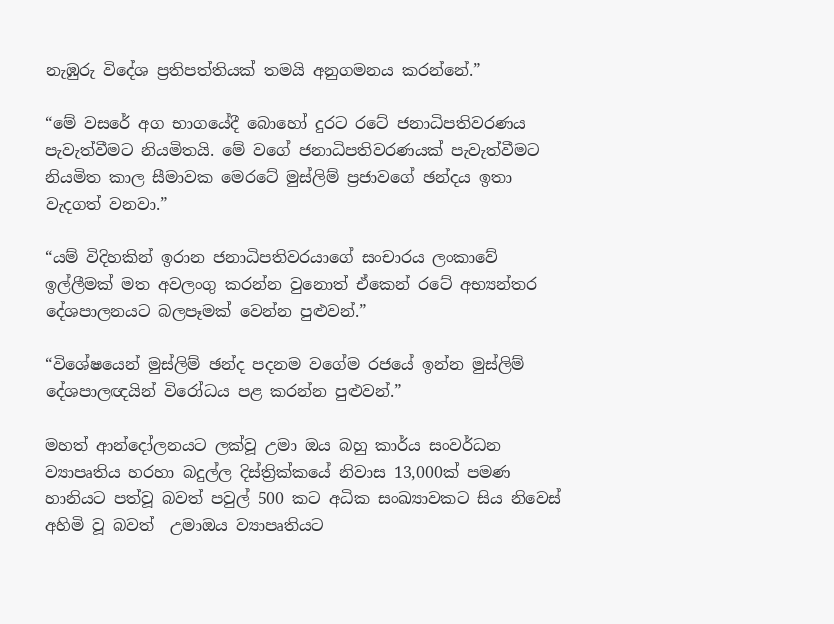නැඹුරු විදේශ ප්‍රතිපත්තියක් තමයි අනුගමනය කරන්නේ.”

“මේ වසරේ අග භාගයේදී බොහෝ දුරට රටේ ජනාධිපතිවරණය පැවැත්වීමට නියමිතයි. මේ වගේ ජනාධිපතිවරණයක් පැවැත්වීමට නියමිත කාල සීමාවක මෙරටේ මුස්ලිම් ප්‍රජාවගේ ඡන්දය ඉතා වැදගත් වනවා.”

“යම් විදිහකින් ඉරාන ජනාධිපතිවරයාගේ සංචාරය ලංකාවේ ඉල්ලීමක් මත අවලංගු කරන්න වුනොත් ඒකෙන් රටේ අභ්‍යන්තර දේශපාලනයට බලපෑමක් වෙන්න පුළුවන්.”

“විශේෂයෙන් මුස්ලිම් ඡන්ද පදනම වගේම රජයේ ඉන්න මුස්ලිම් දේශපාලඥයින් විරෝධය පළ කරන්න පුළුවන්.”

මහත් ආන්දෝලනයට ලක්වූ උමා ඔය බහු කාර්ය සංවර්ධන ව්‍යාපෘතිය හරහා බදුල්ල දිස්ත්‍රික්කයේ නිවාස 13,000ක් පමණ හානියට පත්වූ බවත් පවුල් 500 කට අධික සංඛ්‍යාවකට සිය නිවෙස් අහිමි වූ බවත්  උමාඔය ව්‍යාපෘතියට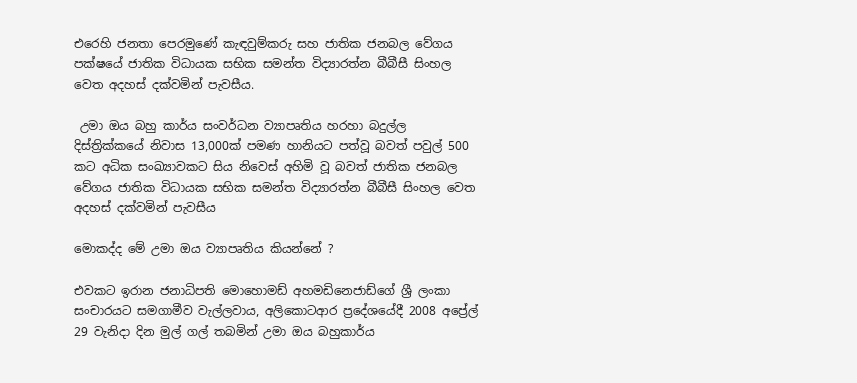එරෙහි ජනතා පෙරමුණේ කැඳවුම්කරු සහ ජාතික ජනබල වේගය පක්ෂයේ ජාතික විධායක සභික සමන්ත විද්‍යාරත්න බීබීසී සිංහල වෙත අදහස් දක්වමින් පැවසීය.

 උමා ඔය බහු කාර්ය සංවර්ධන ව්‍යාපෘතිය හරහා බදුල්ල දිස්ත්‍රික්කයේ නිවාස 13,000ක් පමණ හානියට පත්වූ බවත් පවුල් 500 කට අධික සංඛ්‍යාවකට සිය නිවෙස් අහිමි වූ බවත් ජාතික ජනබල වේගය ජාතික විධායක සභික සමන්ත විද්‍යාරත්න බීබීසී සිංහල වෙත අදහස් දක්වමින් පැවසීය

මොකද්ද මේ උමා ඔය ව්‍යාපෘතිය කියන්නේ ?

එවකට ඉරාන ජනාධිපති මොහොමඩ් අහමඩිනෙජාඩ්ගේ ශ්‍රී ලංකා සංචාරයට සමගාමීව වැල්ලවාය, අලිකොටආර ප්‍රදේශයේදී 2008 අප්‍රේල් 29 වැනිදා දින මුල් ගල් තබමින් උමා ඔය බහුකාර්ය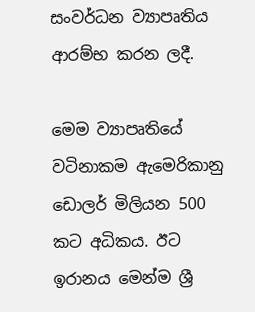සංවර්ධන ව්‍යාපෘතිය ආරම්භ කරන ලදී.

මෙම ව්‍යාපෘතියේ වටිනාකම ඇමෙරිකානු ඩොලර් මිලියන 500 කට අධිකය. ඊට ඉරානය මෙන්ම ශ්‍රී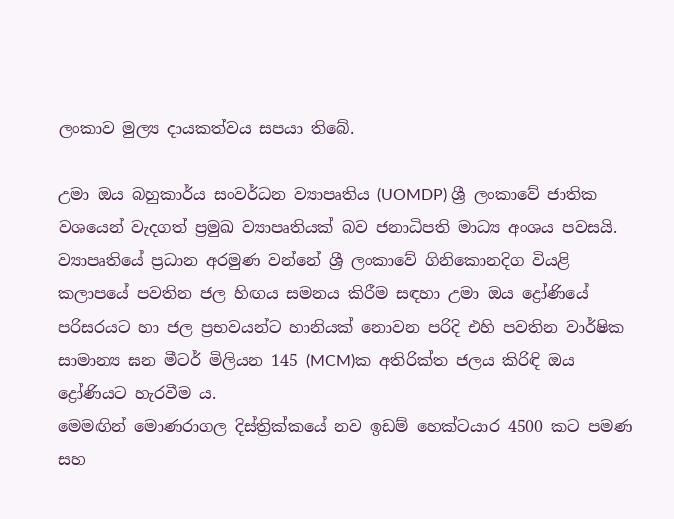ලංකාව මුල්‍ය දායකත්වය සපයා තිබේ.

උමා ඔය බහුකාර්ය සංවර්ධන ව්‍යාපෘතිය (UOMDP) ශ්‍රී ලංකාවේ ජාතික වශයෙන් වැදගත් ප්‍රමුඛ ව්‍යාපෘතියක් බව ජනාධිපති මාධ්‍ය අංශය පවසයි. ව්‍යාපෘතියේ ප්‍රධාන අරමුණ වන්නේ ශ්‍රී ලංකාවේ ගිනිකොනදිග වියළි කලාපයේ පවතින ජල හිඟය සමනය කිරීම සඳහා උමා ඔය ද්‍රෝණියේ පරිසරයට හා ජල ප්‍රභවයන්ට හානියක් නොවන පරිදි එහි පවතින වාර්ෂික සාමාන්‍ය ඝන මීටර් මිලියන 145 (MCM)ක අතිරික්ත ජලය කිරිඳි ඔය ද්‍රෝණියට හැරවීම ය.
මෙමඟින් මොණරාගල දිස්ත්‍රික්කයේ නව ඉඩම් හෙක්ටයාර 4500 කට පමණ සහ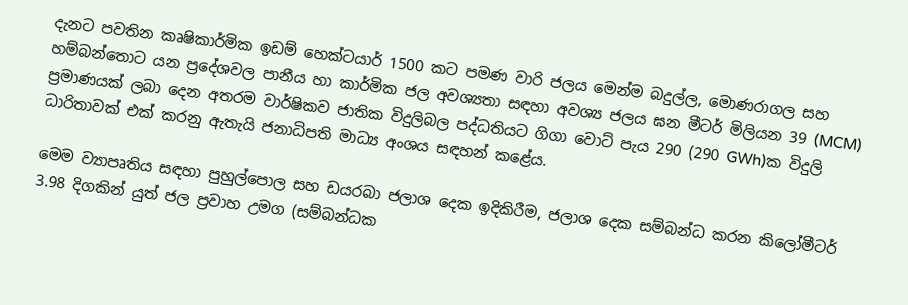දැනට පවතින කෘෂිකාර්මික ඉඩම් හෙක්ටයාර් 1500 කට පමණ වාරි ජලය මෙන්ම බදුල්ල, මොණරාගල සහ හම්බන්තොට යන ප්‍රදේශවල පානීය හා කාර්මික ජල අවශ්‍යතා සඳහා අවශ්‍ය ජලය ඝන මීටර් මිලියන 39 (MCM) ප්‍රමාණයක් ලබා දෙන අතරම වාර්ෂිකව ජාතික විදුලිබල පද්ධතියට ගිගා වොට් පැය 290 (290 GWh)ක විදුලි ධාරිතාවක් එක් කරනු ඇතැයි ජනාධිපති මාධ්‍ය අංශය සඳහන් කළේය.

මෙම ව්‍යාපෘතිය සඳහා පුහුල්පොල සහ ඩයරබා ජලාශ දෙක ඉදිකිරීම, ජලාශ දෙක සම්බන්ධ කරන කිලෝමීටර් 3.98 දිගකින් යුත් ජල ප්‍රවාහ උමග (සම්බන්ධක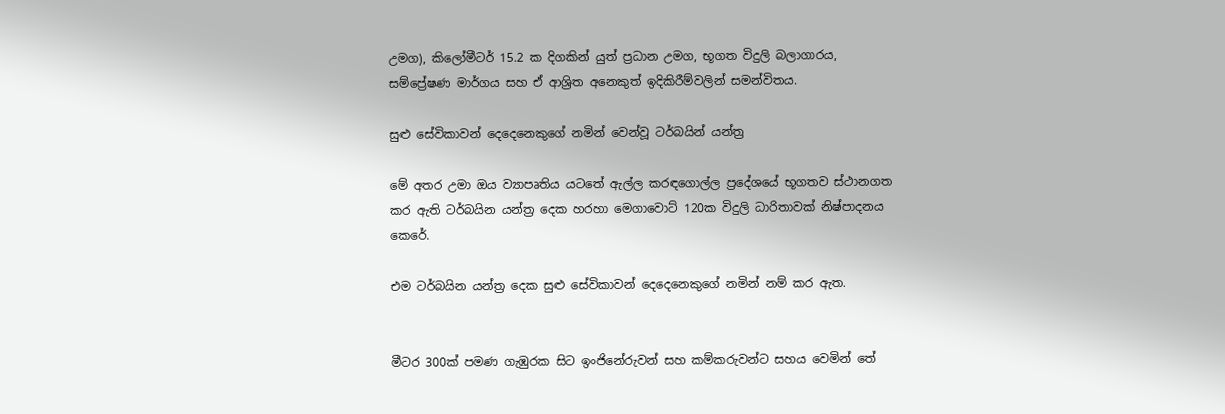උමග), කිලෝමීටර් 15.2 ක දිගකින් යුත් ප්‍රධාන උමග, භූගත විදුලි බලාගාරය, සම්ප්‍රේෂණ මාර්ගය සහ ඒ ආශ්‍රිත අනෙකුත් ඉදිකිරීම්වලින් සමන්විතය.

සුළු සේවිකාවන් දෙදෙනෙකුගේ නමින් වෙන්වූ ටර්බයින් යන්ත්‍ර

මේ අතර උමා ඔය ව්‍යාපෘතිය යටතේ ඇල්ල කරඳගොල්ල ප්‍රදේශයේ භූගතව ස්ථානගත කර ඇති ටර්බයින යන්ත්‍ර දෙක හරහා මෙගාවොට් 120ක විදුලි ධාරිතාවක් නිෂ්පාදනය කෙරේ.

එම ටර්බයින යන්ත්‍ර දෙක සුළු සේවිකාවන් දෙදෙනෙකුගේ නමින් නම් කර ඇත.


මීටර 300ක් පමණ ගැඹුරක සිට ඉංජිනේරුවන් සහ කම්කරුවන්ට සහය වෙමින් තේ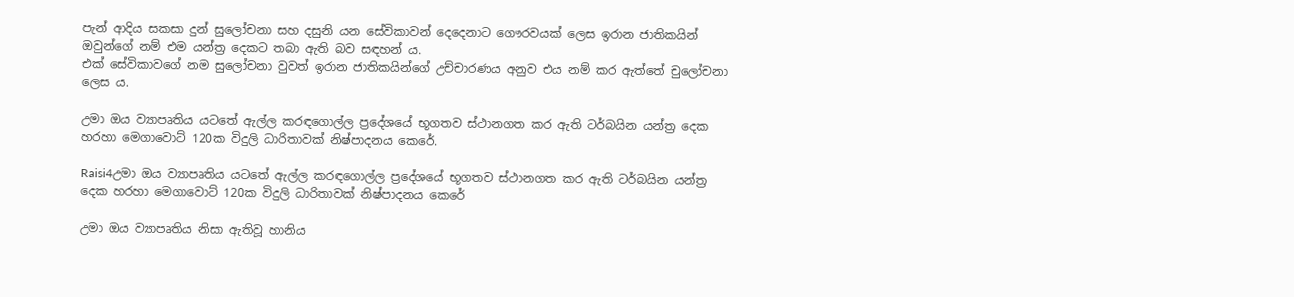පැන් ආදිය සකසා දුන් සුලෝචනා සහ දසුනි යන සේවිකාවන් දෙදෙනාට ගෞරවයක් ලෙස ඉරාන ජාතිකයින් ඔවුන්ගේ නම් එම යන්ත්‍ර දෙකට තබා ඇති බව සඳහන් ය.
එක් සේවිකාවගේ නම සුලෝචනා වුවත් ඉරාන ජාතිකයින්ගේ උච්චාරණය අනුව එය නම් කර ඇත්තේ චුලෝචනා ලෙස ය.

උමා ඔය ව්‍යාපෘතිය යටතේ ඇල්ල කරඳගොල්ල ප්‍රදේශයේ භූගතව ස්ථානගත කර ඇති ටර්බයින යන්ත්‍ර දෙක හරහා මෙගාවොට් 120ක විදුලි ධාරිතාවක් නිෂ්පාදනය කෙරේ.

Raisi4උමා ඔය ව්‍යාපෘතිය යටතේ ඇල්ල කරඳගොල්ල ප්‍රදේශයේ භූගතව ස්ථානගත කර ඇති ටර්බයින යන්ත්‍ර දෙක හරහා මෙගාවොට් 120ක විදුලි ධාරිතාවක් නිෂ්පාදනය කෙරේ

උමා ඔය ව්‍යාපෘතිය නිසා ඇතිවූ හානිය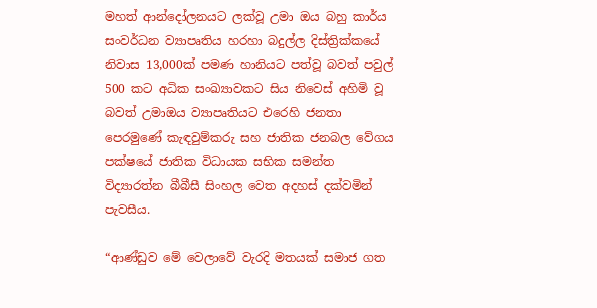මහත් ආන්දෝලනයට ලක්වූ උමා ඔය බහු කාර්ය සංවර්ධන ව්‍යාපෘතිය හරහා බදුල්ල දිස්ත්‍රික්කයේ නිවාස 13,000ක් පමණ හානියට පත්වූ බවත් පවුල් 500 කට අධික සංඛ්‍යාවකට සිය නිවෙස් අහිමි වූ බවත් උමාඔය ව්‍යාපෘතියට එරෙහි ජනතා පෙරමුණේ කැඳවුම්කරු සහ ජාතික ජනබල වේගය පක්ෂයේ ජාතික විධායක සභික සමන්ත විද්‍යාරත්න බීබීසී සිංහල වෙත අදහස් දක්වමින් පැවසීය.

“ආණ්ඩුව මේ වෙලාවේ වැරදි මතයක් සමාජ ගත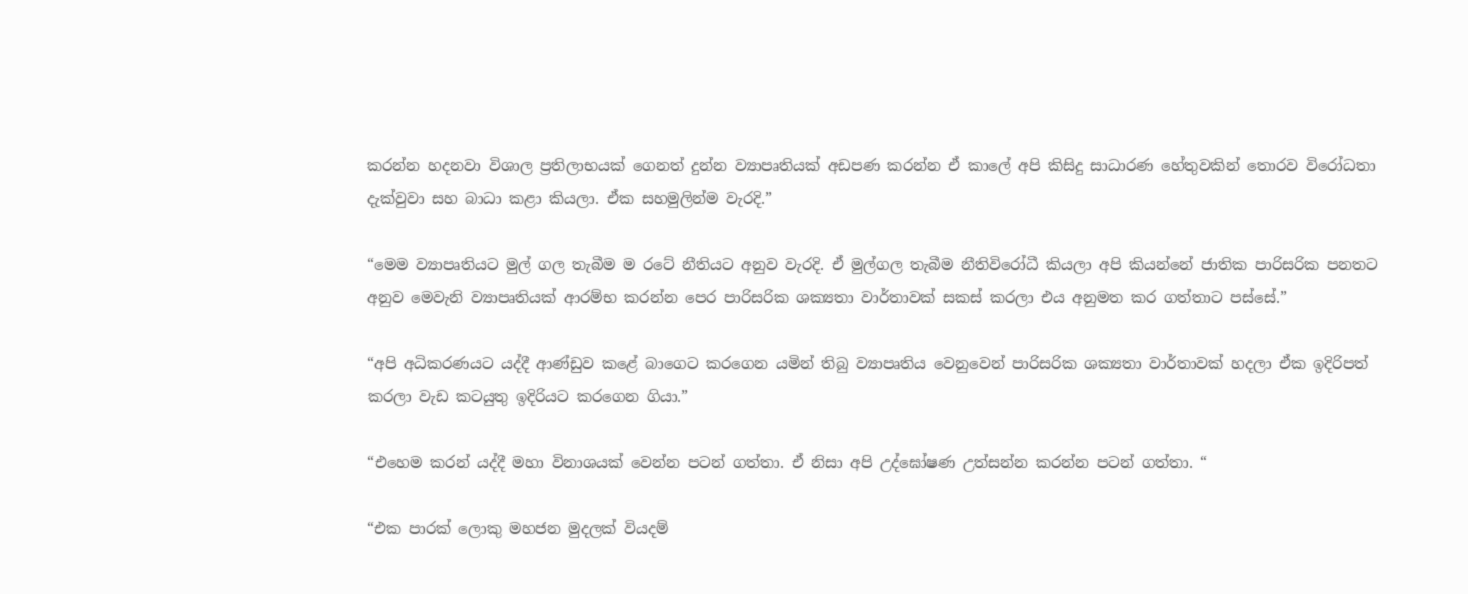කරන්න හදනවා විශාල ප්‍රතිලාභයක් ගෙනත් දුන්න ව්‍යාපෘතියක් අඩපණ කරන්න ඒ කාලේ අපි කිසිදු සාධාරණ හේතුවකින් තොරව විරෝධතා දැක්වුවා සහ බාධා කළා කියලා. ඒක සහමුලින්ම වැරදි.”

“මෙම ව්‍යාපෘතියට මුල් ගල තැබීම ම රටේ නීතියට අනුව වැරදි. ඒ මුල්ගල තැබීම නීතිවිරෝධී කියලා අපි කියන්නේ ජාතික පාරිසරික පනතට අනුව මෙවැනි ව්‍යාපෘතියක් ආරම්භ කරන්න පෙර පාරිසරික ශක්‍යතා වාර්තාවක් සකස් කරලා එය අනුමත කර ගත්තාට පස්සේ.”

“අපි අධිකරණයට යද්දී ආණ්ඩුව කළේ බාගෙට කරගෙන යමින් තිබු ව්‍යාපෘතිය වෙනුවෙන් පාරිසරික ශක්‍යතා වාර්තාවක් හදලා ඒක ඉදිරිපත් කරලා වැඩ කටයුතු ඉදිරියට කරගෙන ගියා.”

“එහෙම කරන් යද්දී මහා විනාශයක් වෙන්න පටන් ගත්තා. ඒ නිසා අපි උද්ඝෝෂණ උත්සන්න කරන්න පටන් ගත්තා. “

“එක පාරක් ලොකු මහජන මුදලක් වියදම්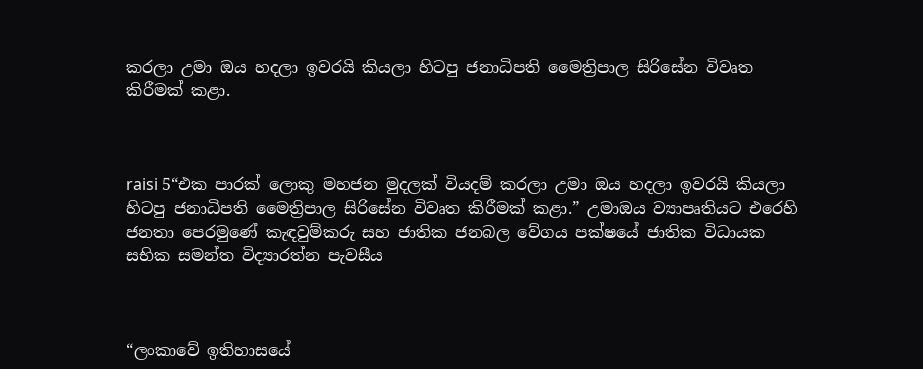කරලා උමා ඔය හදලා ඉවරයි කියලා හිටපු ජනාධිපති මෛත්‍රිපාල සිරිසේන විවෘත කිරීමක් කළා.



raisi 5“එක පාරක් ලොකු මහජන මුදලක් වියදම් කරලා උමා ඔය හදලා ඉවරයි කියලා හිටපු ජනාධිපති මෛත්‍රිපාල සිරිසේන විවෘත කිරීමක් කළා.” උමාඔය ව්‍යාපෘතියට එරෙහි ජනතා පෙරමුණේ කැඳවුම්කරු සහ ජාතික ජනබල වේගය පක්ෂයේ ජාතික විධායක සභික සමන්ත විද්‍යාරත්න පැවසීය



“ලංකාවේ ඉතිහාසයේ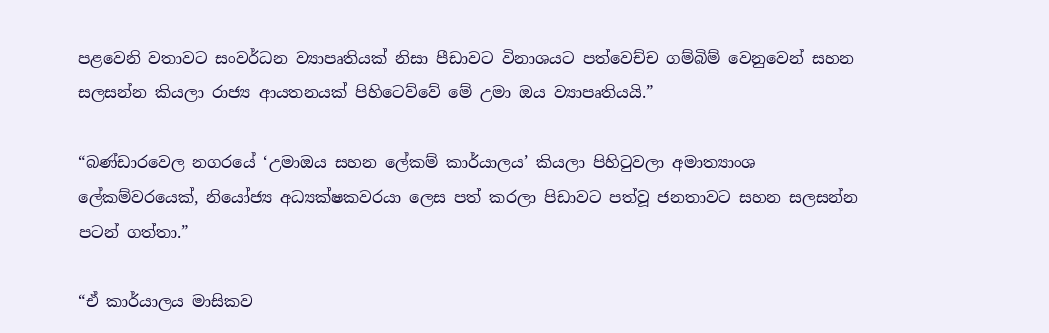පළවෙනි වතාවට සංවර්ධන ව්‍යාපෘතියක් නිසා පීඩාවට විනාශයට පත්වෙච්ච ගම්බිම් වෙනුවෙන් සහන සලසන්න කියලා රාජ්‍ය ආයතනයක් පිහිටෙව්වේ මේ උමා ඔය ව්‍යාපෘතියයි.”

“බණ්ඩාරවෙල නගරයේ ‘උමාඔය සහන ලේකම් කාර්යාලය’ කියලා පිහිටුවලා අමාත්‍යාංශ ලේකම්වරයෙක්, නියෝජ්‍ය අධ්‍යක්ෂකවරයා ලෙස පත් කරලා පිඩාවට පත්වූ ජනතාවට සහන සලසන්න පටන් ගත්තා.”

“ඒ කාර්යාලය මාසිකව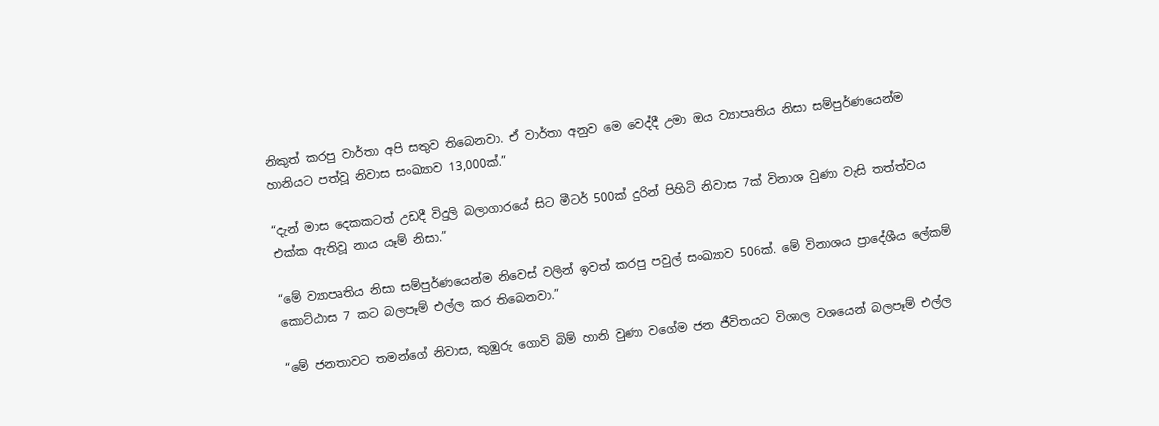නිකුත් කරපු වාර්තා අපි සතුව තිබෙනවා. ඒ වාර්තා අනුව මෙ වෙද්දී උමා ඔය ව්‍යාපෘතිය නිසා සම්පුර්ණයෙන්ම හානියට පත්වූ නිවාස සංඛ්‍යාව 13,000ක්.”

“දැන් මාස දෙකකටත් උඩදී විදුලි බලාගාරයේ සිට මීටර් 500ක් දුරින් පිහිටි නිවාස 7ක් විනාශ වුණා වැසි තත්ත්වය එක්ක ඇතිවූ නාය යෑම් නිසා.”

“මේ ව්‍යාපෘතිය නිසා සම්පුර්ණයෙන්ම නිවෙස් වලින් ඉවත් කරපු පවුල් සංඛ්‍යාව 506ක්. මේ විනාශය ප්‍රාදේශීය ලේකම් කොට්ඨාස 7 කට බලපෑම් එල්ල කර තිබෙනවා.”

“මේ ජනතාවට තමන්ගේ නිවාස, කුඹුරු ගොවි බිම් හානි වුණා වගේම ජන ජීවිතයට විශාල වශයෙන් බලපෑම් එල්ල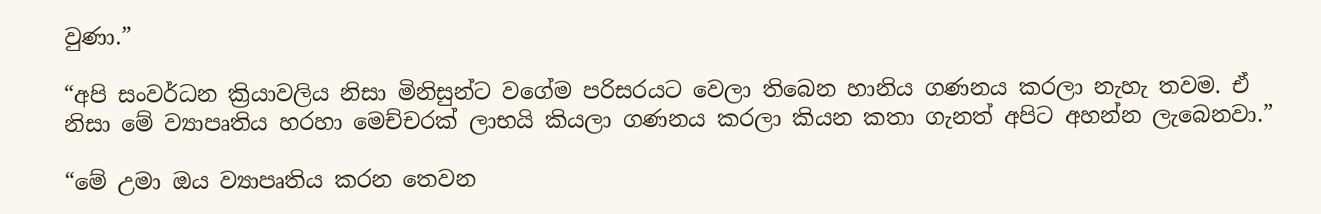වුණා.”

“අපි සංවර්ධන ක්‍රියාවලිය නිසා මිනිසුන්ට වගේම පරිසරයට වෙලා තිබෙන හානිය ගණනය කරලා නැහැ තවම. ඒ නිසා මේ ව්‍යාපෘතිය හරහා මෙච්චරක් ලාභයි කියලා ගණනය කරලා කියන කතා ගැනත් අපිට අහන්න ලැබෙනවා.”

“මේ උමා ඔය ව්‍යාපෘතිය කරන තෙවන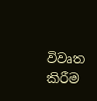විවෘත කිරීම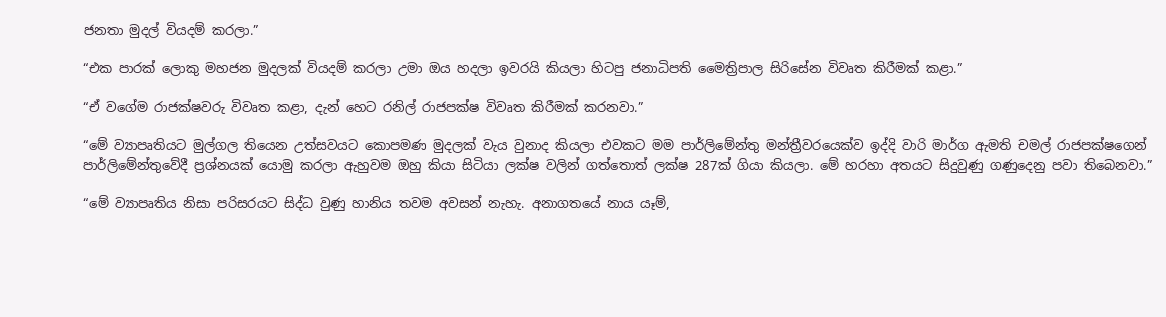ජනතා මුදල් වියදම් කරලා.”

“එක පාරක් ලොකු මහජන මුදලක් වියදම් කරලා උමා ඔය හදලා ඉවරයි කියලා හිටපු ජනාධිපති මෛත්‍රිපාල සිරිසේන විවෘත කිරීමක් කළා.”

“ඒ වගේම රාජක්ෂවරු විවෘත කළා, දැන් හෙට රනිල් රාජපක්ෂ විවෘත කිරීමක් කරනවා.”

“මේ ව්‍යාපෘතියට මුල්ගල තියෙන උත්සවයට කොපමණ මුදලක් වැය වුනාද කියලා එවකට මම පාර්ලිමේන්තු මන්ත්‍රීවරයෙක්ව ඉද්දි වාරි මාර්ග ඇමති චමල් රාජපක්ෂගෙන් පාර්ලිමේන්තුවේදී ප්‍රශ්නයක් යොමු කරලා ඇහුවම ඔහු කියා සිටියා ලක්ෂ වලින් ගත්තොත් ලක්ෂ 287ක් ගියා කියලා. මේ හරහා අතයට සිදුවුණු ගණුදෙනු පවා තිබෙනවා.”

“මේ ව්‍යාපෘතිය නිසා පරිසරයට සිද්ධ වුණු හානිය තවම අවසන් නැහැ. අනාගතයේ නාය යෑම්,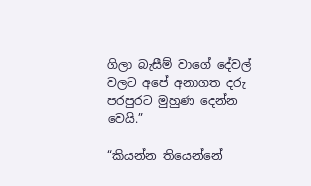ගිලා බැසීම් වාගේ දේවල් වලට අපේ අනාගත දරු පරපුරට මුහුණ දෙන්න වෙයි.”

“කියන්න තියෙන්නේ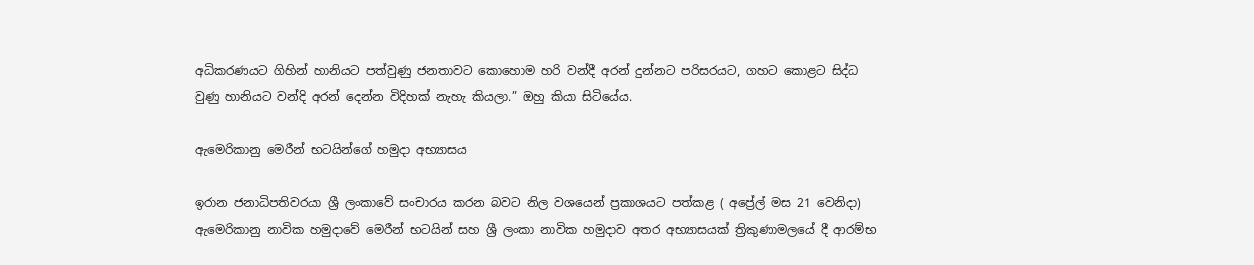අධිකරණයට ගිහින් හානියට පත්වුණු ජනතාවට කොහොම හරි වන්දී අරන් දුන්නට පරිසරයට, ගහට කොළට සිද්ධ වුණු හානියට වන්දි අරන් දෙන්න විදිහක් නැහැ කියලා.” ඔහු කියා සිටියේය.

ඇමෙරිකානු මෙරීන් භටයින්ගේ හමුදා අභ්‍යාසය

ඉරාන ජනාධිපතිවරයා ශ්‍රී ලංකාවේ සංචාරය කරන බවට නිල වශයෙන් ප්‍රකාශයට පත්කළ ( අප්‍රේල් මස 21 වෙනිදා) ඇමෙරිකානු නාවික හමුදාවේ මෙරීන් භටයින් සහ ශ්‍රී ලංකා නාවික හමුදාව අතර අභ්‍යාසයක් ත්‍රිකුණාමලයේ දී ආරම්භ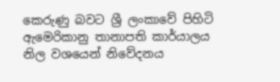කෙරුණු බවට ශ්‍රී ලංකාවේ පිහිටි ඇමෙරිකානු තානාපති කාර්යාලය නිල වශයෙන් නිවේදනය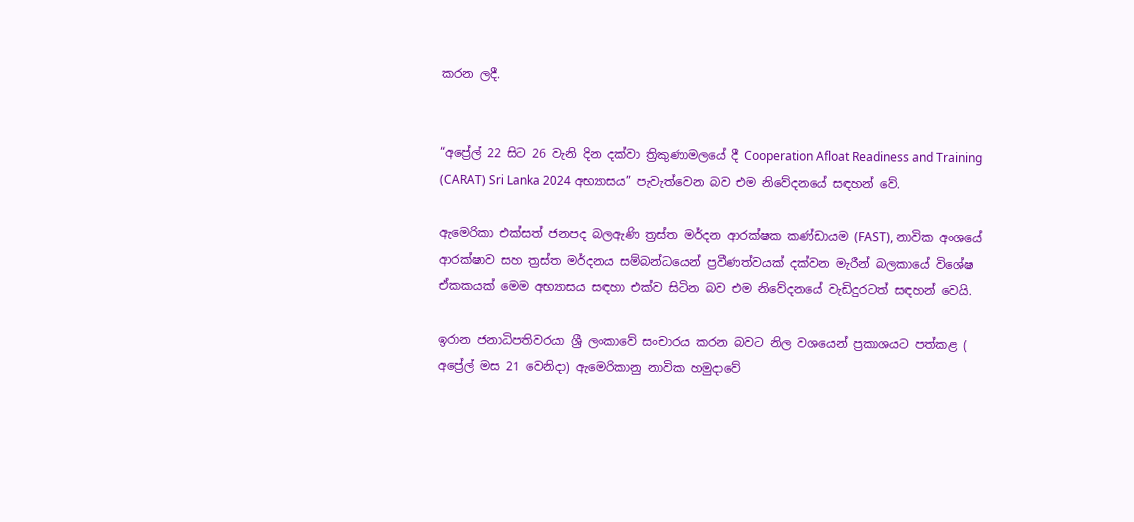කරන ලදී.


“අප්‍රේල් 22 සිට 26 වැනි දින දක්වා ත්‍රිකුණාමලයේ දී Cooperation Afloat Readiness and Training (CARAT) Sri Lanka 2024 අභ්‍යාසය” පැවැත්වෙන බව එම නිවේදනයේ සඳහන් වේ.

ඇමෙරිකා එක්සත් ජනපද බලඇණි ත්‍රස්ත මර්දන ආරක්ෂක කණ්ඩායම (FAST), නාවික අංශයේ ආරක්ෂාව සහ ත්‍රස්ත මර්දනය සම්බන්ධයෙන් ප්‍රවීණත්වයක් දක්වන මැරීන් බලකායේ විශේෂ ඒකකයක් මෙම අභ්‍යාසය සඳහා එක්ව සිටින බව එම නිවේදනයේ වැඩිදුරටත් සඳහන් වෙයි.

ඉරාන ජනාධිපතිවරයා ශ්‍රී ලංකාවේ සංචාරය කරන බවට නිල වශයෙන් ප්‍රකාශයට පත්කළ ( අප්‍රේල් මස 21 වෙනිදා) ඇමෙරිකානු නාවික හමුදාවේ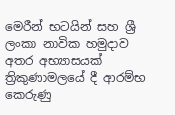මෙරීන් භටයින් සහ ශ්‍රී ලංකා නාවික හමුදාව අතර අභ්‍යාසයක් ත්‍රිකුණාමලයේ දී ආරම්භ කෙරුණු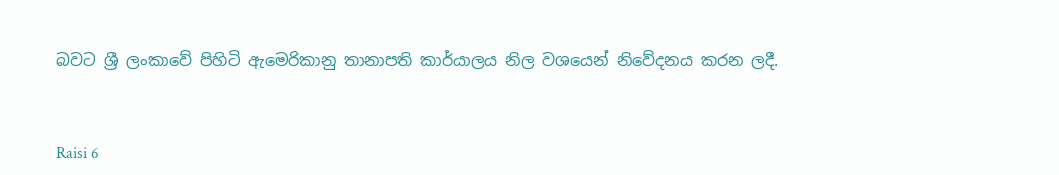බවට ශ්‍රී ලංකාවේ පිහිටි ඇමෙරිකානු තානාපති කාර්යාලය නිල වශයෙන් නිවේදනය කරන ලදී.



Raisi 6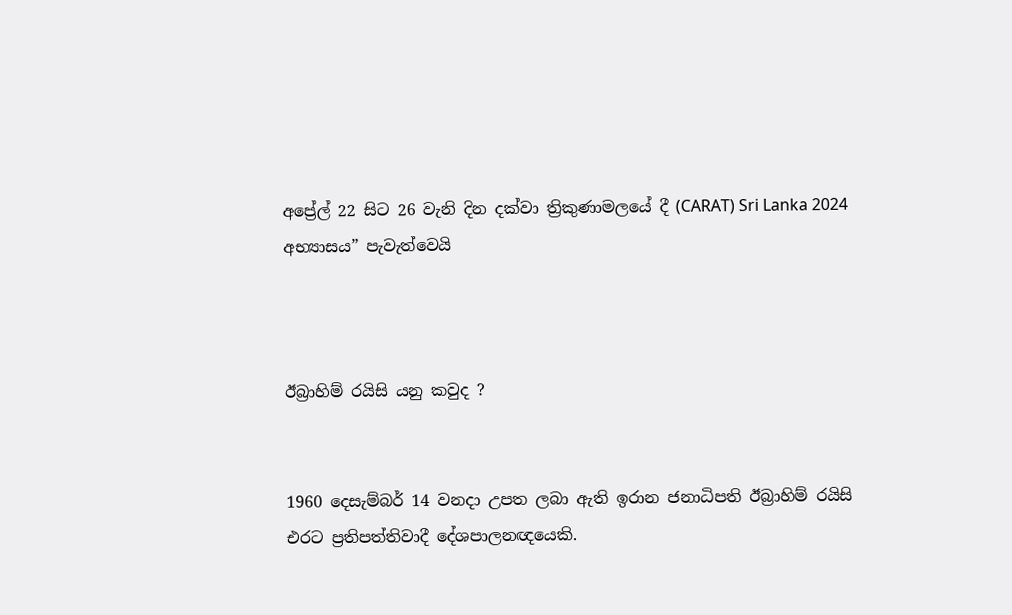අප්‍රේල් 22 සිට 26 වැනි දින දක්වා ත්‍රිකුණාමලයේ දී (CARAT) Sri Lanka 2024 අභ්‍යාසය” පැවැත්වෙයි



ඊබ්‍රාහිම් රයිසි යනු කවුද ?


1960 දෙසැම්බර් 14 වනදා උපත ලබා ඇති ඉරාන ජනාධිපති ඊබ්‍රාහිම් රයිසි එරට ප්‍රතිපත්තිවාදී දේශපාලනඥයෙකි.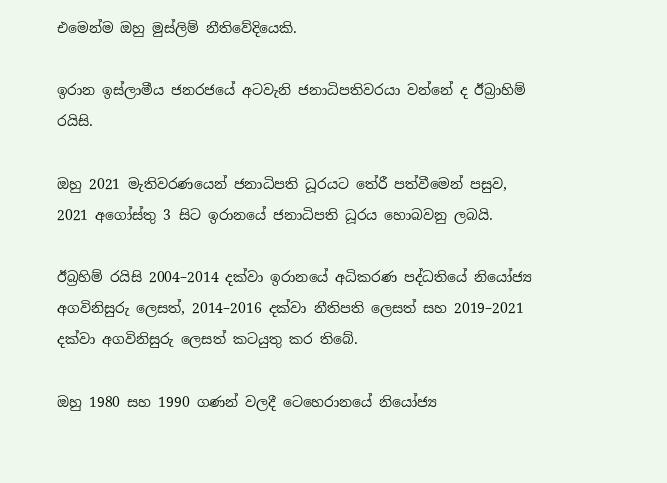එමෙන්ම ඔහු මුස්ලිම් නීතිවේදියෙකි.

ඉරාන ඉස්ලාමීය ජනරජයේ අටවැනි ජනාධිපතිවරයා වන්නේ ද ඊබ්‍රාහිම් රයිසි.

ඔහු 2021 මැතිවරණයෙන් ජනාධිපති ධූරයට තේරී පත්වීමෙන් පසුව, 2021 අගෝස්තු 3 සිට ඉරානයේ ජනාධිපති ධූරය හොබවනු ලබයි.

ඊබ්‍රහිම් රයිසි 2004–2014 දක්වා ඉරානයේ අධිකරණ පද්ධතියේ නියෝජ්‍ය අගවිනිසුරු ලෙසත්, 2014–2016 දක්වා නීතිපති ලෙසත් සහ 2019–2021 දක්වා අගවිනිසුරු ලෙසත් කටයුතු කර තිබේ.

ඔහු 1980 සහ 1990 ගණන් වලදී ටෙහෙරානයේ නියෝජ්‍ය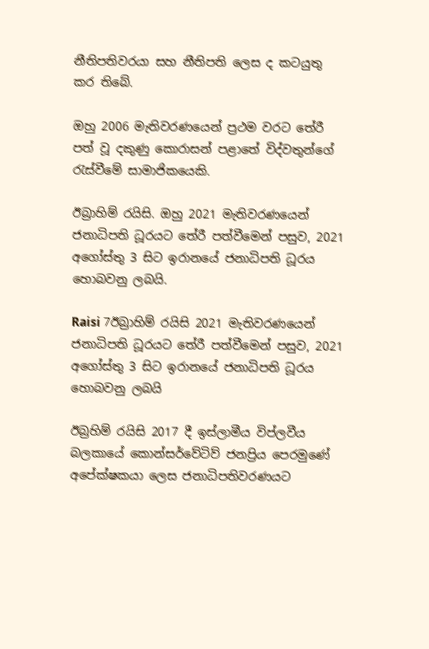නීතිපතිවරයා සහ නීතිපති ලෙස ද කටයුතු කර තිබේ.

ඔහු 2006 මැතිවරණයෙන් ප්‍රථම වරට තේරී පත් වූ දකුණු කොරාසන් පළාතේ විද්වතුන්ගේ රැස්වීමේ සාමාජිකයෙකි.

ඊබ්‍රාහිම් රයිසි. ඔහු 2021 මැතිවරණයෙන් ජනාධිපති ධූරයට තේරී පත්වීමෙන් පසුව, 2021 අගෝස්තු 3 සිට ඉරානයේ ජනාධිපති ධූරය හොබවනු ලබයි.

Raisi 7ඊබ්‍රාහිම් රයිසි 2021 මැතිවරණයෙන් ජනාධිපති ධූරයට තේරී පත්වීමෙන් පසුව, 2021 අගෝස්තු 3 සිට ඉරානයේ ජනාධිපති ධූරය හොබවනු ලබයි

ඊබ්‍රහිම් රයිසි 2017 දී ඉස්ලාමීය විප්ලවීය බලකායේ කොන්සර්වේටිව් ජනප්‍රිය පෙරමුණේ අපේක්ෂකයා ලෙස ජනාධිපතිවරණයට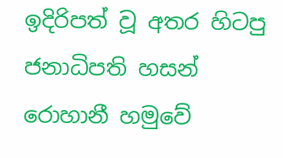ඉදිරිපත් වූ අතර හිටපු ජනාධිපති හසන් රොහානී හමුවේ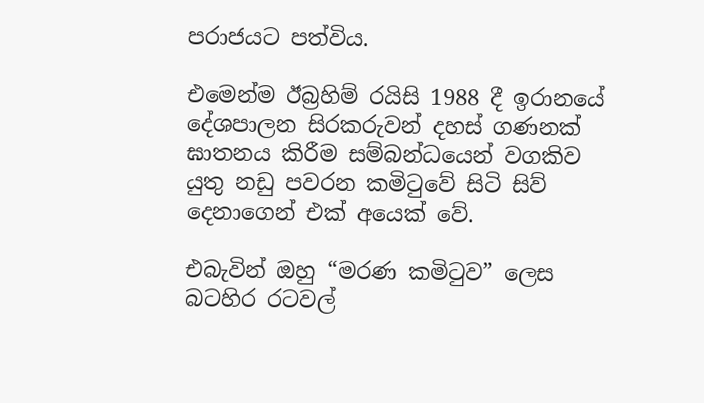පරාජයට පත්විය.

එමෙන්ම ඊබ්‍රහිම් රයිසි 1988 දී ඉරානයේ දේශපාලන සිරකරුවන් දහස් ගණනක් ඝාතනය කිරීම සම්බන්ධයෙන් වගකිව යුතු නඩු පවරන කමිටුවේ සිටි සිව් දෙනාගෙන් එක් අයෙක් වේ.

එබැවින් ඔහු “මරණ කමිටුව” ලෙස බටහිර රටවල්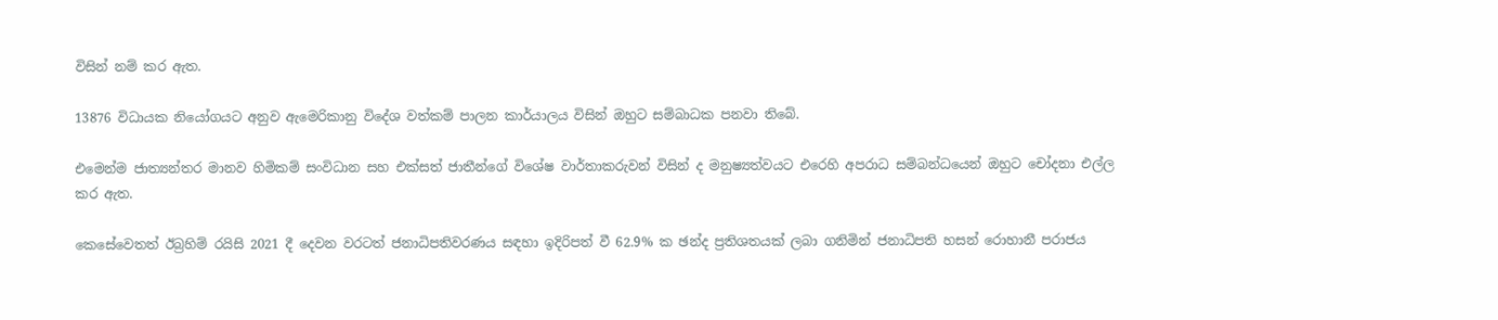විසින් නම් කර ඇත.

13876 විධායක නියෝගයට අනුව ඇමෙරිකානු විදේශ වත්කම් පාලන කාර්යාලය විසින් ඔහුට සම්බාධක පනවා තිබේ.

එමෙන්ම ජාත්‍යන්තර මානව හිමිකම් සංවිධාන සහ එක්සත් ජාතීන්ගේ විශේෂ වාර්තාකරුවන් විසින් ද මනුෂ්‍යත්වයට එරෙහි අපරාධ සම්බන්ධයෙන් ඔහුට චෝදනා එල්ල කර ඇත.

කෙසේවෙතත් ඊබ්‍රහිම් රයිසි 2021 දී දෙවන වරටත් ජනාධිපතිවරණය සඳහා ඉදිරිපත් වී 62.9% ක ඡන්ද ප්‍රතිශතයක් ලබා ගනිමින් ජනාධිපති හසන් රොහානී පරාජය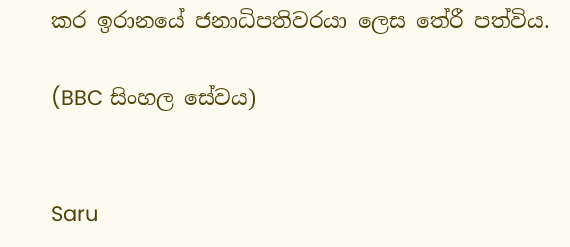කර ඉරානයේ ජනාධිපතිවරයා ලෙස තේරී පත්විය.

(BBC සිංහල සේවය)


Saru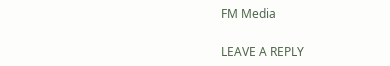FM Media

LEAVE A REPLY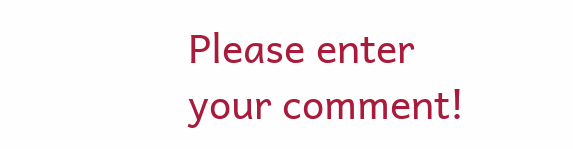Please enter your comment!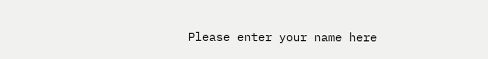Please enter your name here